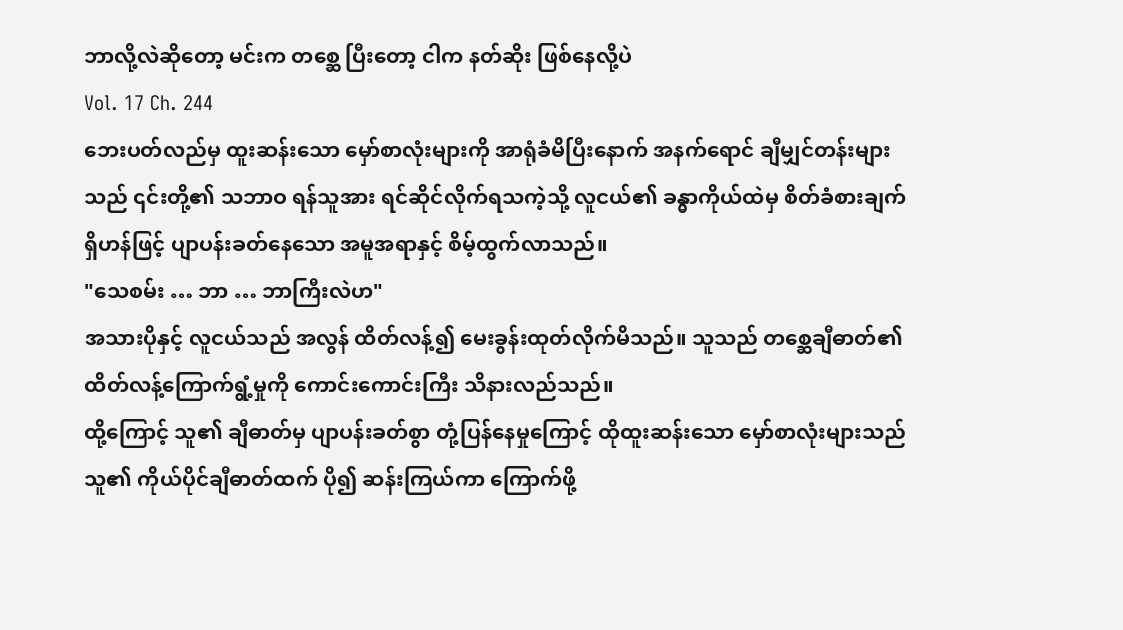ဘာလို့လဲဆိုတော့ မင်းက တစ္ဆေ ပြီးတော့ ငါက နတ်ဆိုး ဖြစ်နေလို့ပဲ
Vol. 17 Ch. 244
ဘေးပတ်လည်မှ ထူးဆန်းသော မှော်စာလုံးများကို အာရုံခံမိပြီးနောက် အနက်ရောင် ချီမျှင်တန်းများသည် ၎င်းတို့၏ သဘာဝ ရန်သူအား ရင်ဆိုင်လိုက်ရသကဲ့သို့ လူငယ်၏ ခန္ဓာကိုယ်ထဲမှ စိတ်ခံစားချက်ရှိဟန်ဖြင့် ပျာပန်းခတ်နေသော အမူအရာနှင့် စိမ့်ထွက်လာသည်။
"သေစမ်း … ဘာ … ဘာကြီးလဲဟ"
အသားပိုနှင့် လူငယ်သည် အလွန် ထိတ်လန့်၍ မေးခွန်းထုတ်လိုက်မိသည်။ သူသည် တစ္ဆေချီဓာတ်၏ ထိတ်လန့်ကြောက်ရွံ့မှုကို ကောင်းကောင်းကြီး သိနားလည်သည်။
ထို့ကြောင့် သူ၏ ချီဓာတ်မှ ပျာပန်းခတ်စွာ တုံ့ပြန်နေမှုကြောင့် ထိုထူးဆန်းသော မှော်စာလုံးများသည် သူ၏ ကိုယ်ပိုင်ချီဓာတ်ထက် ပို၍ ဆန်းကြယ်ကာ ကြောက်ဖို့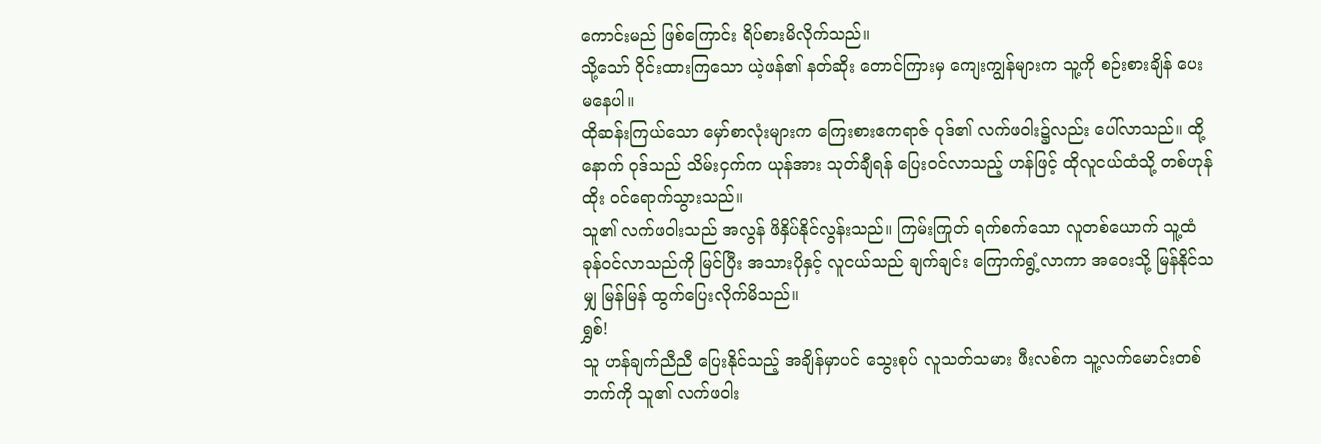ကောင်းမည် ဖြစ်ကြောင်း ရိပ်စားမိလိုက်သည်။
သို့သော် ဝိုင်းထားကြသော ယဲ့ဖန်၏ နတ်ဆိုး တောင်ကြားမှ ကျေးကျွန်များက သူ့ကို စဉ်းစားချိန် ပေးမနေပါ။
ထိုဆန်းကြယ်သော မှော်စာလုံးများက ကြေးစားဧကရာဇ် ဝုဒ်၏ လက်ဖဝါး၌လည်း ပေါ်လာသည်။ ထို့နောက် ဝုဒ်သည် သိမ်းငှက်က ယုန်အား သုတ်ချီရန် ပြေးဝင်လာသည့် ဟန်ဖြင့် ထိုလူငယ်ထံသို့ တစ်ဟုန်ထိုး ဝင်ရောက်သွားသည်။
သူ၏ လက်ဖဝါးသည် အလွန် ဖိနှိပ်နိုင်လွန်းသည်။ ကြမ်းကြုတ် ရက်စက်သော လူတစ်ယောက် သူ့ထံ ခုန်ဝင်လာသည်ကို မြင်ပြီး အသားပိုနှင့် လူငယ်သည် ချက်ချင်း ကြောက်ရွံ့လာကာ အဝေးသို့ မြန်နိုင်သမျှ မြန်မြန် ထွက်ပြေးလိုက်မိသည်။
ရွှစ်!
သူ ဟန်ချက်ညီညီ ပြေးနိုင်သည့် အချိန်မှာပင် သွေးစုပ် လူသတ်သမား ဖီးလစ်က သူ့လက်မောင်းတစ်ဘက်ကို သူ၏ လက်ဖဝါး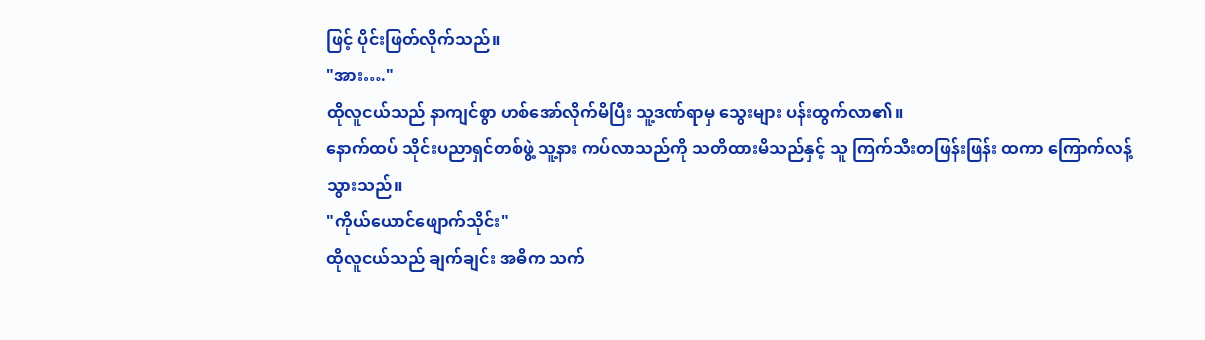ဖြင့် ပိုင်းဖြတ်လိုက်သည်။
"အား…."
ထိုလူငယ်သည် နာကျင်စွာ ဟစ်အော်လိုက်မိပြီး သူ့ဒဏ်ရာမှ သွေးများ ပန်းထွက်လာ၏။
နောက်ထပ် သိုင်းပညာရှင်တစ်ဖွဲ့ သူ့နား ကပ်လာသည်ကို သတိထားမိသည်နှင့် သူ ကြက်သီးတဖြန်းဖြန်း ထကာ ကြောက်လန့်သွားသည်။
"ကိုယ်ယောင်ဖျောက်သိုင်း"
ထိုလူငယ်သည် ချက်ချင်း အဓိက သက်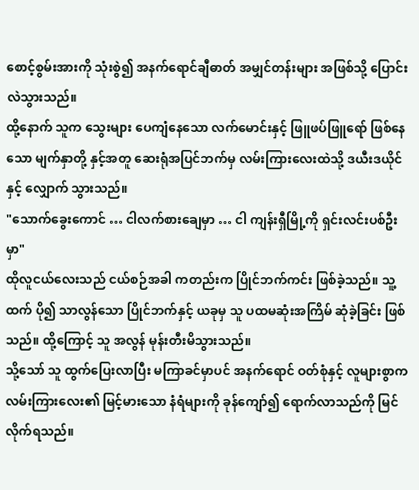စောင့်စွမ်းအားကို သုံးစွဲ၍ အနက်ရောင်ချီဓာတ် အမျှင်တန်းများ အဖြစ်သို့ ပြောင်းလဲသွားသည်။
ထို့နောက် သူက သွေးများ ပေကျံနေသော လက်မောင်းနှင့် ဖြူဖပ်ဖြူရော် ဖြစ်နေသော မျက်နှာတို့ နှင့်အတူ ဆေးရုံအပြင်ဘက်မှ လမ်းကြားလေးထဲသို့ ဒယီးဒယိုင်နှင့် လျှောက် သွားသည်။
"သောက်ခွေးကောင် … ငါလက်စားချေမှာ … ငါ ကျန်းရှီမြို့ကို ရှင်းလင်းပစ်ဦးမှာ"
ထိုလူငယ်လေးသည် ငယ်စဉ်အခါ ကတည်းက ပြိုင်ဘက်ကင်း ဖြစ်ခဲ့သည်။ သူ့ထက် ပို၍ သာလွန်သော ပြိုင်ဘက်နှင့် ယခုမှ သူ ပထမဆုံးအကြိမ် ဆုံခဲ့ခြင်း ဖြစ်သည်။ ထို့ကြောင့် သူ အလွန် မုန်းတီးမိသွားသည်။
သို့သော် သူ ထွက်ပြေးလာပြီး မကြာခင်မှာပင် အနက်ရောင် ဝတ်စုံနှင့် လူများစွာက လမ်းကြားလေး၏ မြင့်မားသော နံရံများကို ခုန်ကျော်၍ ရောက်လာသည်ကို မြင်လိုက်ရသည်။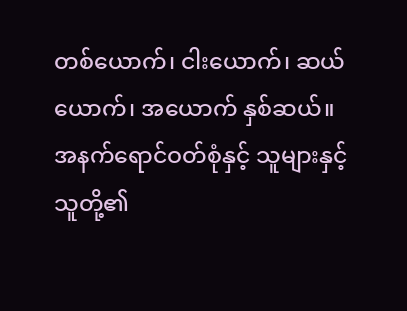တစ်ယောက်၊ ငါးယောက်၊ ဆယ်ယောက်၊ အယောက် နှစ်ဆယ်။
အနက်ရောင်ဝတ်စုံနှင့် သူများနှင့် သူတို့၏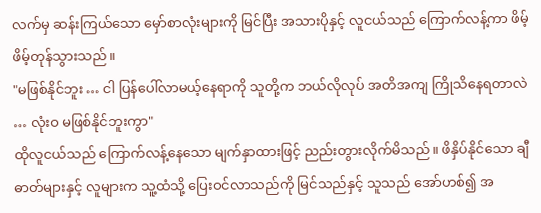လက်မှ ဆန်းကြယ်သော မှော်စာလုံးများကို မြင်ပြီး အသားပိုနှင့် လူငယ်သည် ကြောက်လန့်ကာ ဖိမ့်ဖိမ့်တုန်သွားသည်။
"မဖြစ်နိုင်ဘူး … ငါ ပြန်ပေါ်လာမယ့်နေရာကို သူတို့က ဘယ်လိုလုပ် အတိအကျ ကြိုသိနေရတာလဲ … လုံးဝ မဖြစ်နိုင်ဘူးကွာ"
ထိုလူငယ်သည် ကြောက်လန့်နေသော မျက်နှာထားဖြင့် ညည်းတွားလိုက်မိသည်။ ဖိနှိပ်နိုင်သော ချီဓာတ်များနှင့် လူများက သူ့ထံသို့ ပြေးဝင်လာသည်ကို မြင်သည်နှင့် သူသည် အော်ဟစ်၍ အ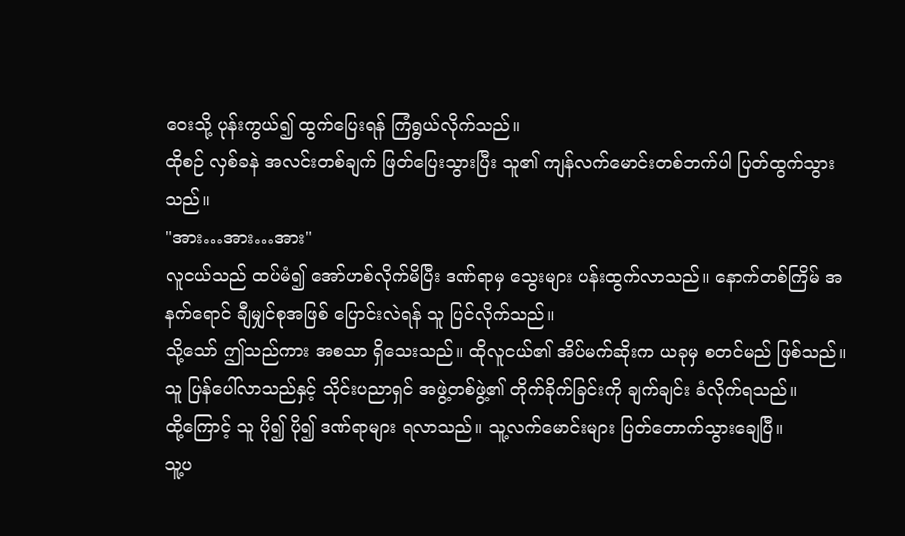ဝေးသို့ ပုန်းကွယ်၍ ထွက်ပြေးရန် ကြံရွယ်လိုက်သည်။
ထိုစဉ် လှစ်ခနဲ အလင်းတစ်ချက် ဖြတ်ပြေးသွားပြီး သူ၏ ကျန်လက်မောင်းတစ်ဘက်ပါ ပြတ်ထွက်သွားသည်။
"အား…အား…အား"
လူငယ်သည် ထပ်မံ၍ အော်ဟစ်လိုက်မိပြီး ဒဏ်ရာမှ သွေးများ ပန်းထွက်လာသည်။ နောက်တစ်ကြိမ် အနက်ရောင် ချီမျှင်စုအဖြစ် ပြောင်းလဲရန် သူ ပြင်လိုက်သည်။
သို့သော် ဤသည်ကား အစသာ ရှိသေးသည်။ ထိုလူငယ်၏ အိပ်မက်ဆိုးက ယခုမှ စတင်မည် ဖြစ်သည်။
သူ ပြန်ပေါ်လာသည်နှင့် သိုင်းပညာရှင် အဖွဲ့တစ်ဖွဲ့၏ တိုက်ခိုက်ခြင်းကို ချက်ချင်း ခံလိုက်ရသည်။
ထို့ကြောင့် သူ ပို၍ ပို၍ ဒဏ်ရာများ ရလာသည်။ သူ့လက်မောင်းများ ပြတ်တောက်သွားချေပြီ။
သူ့ပ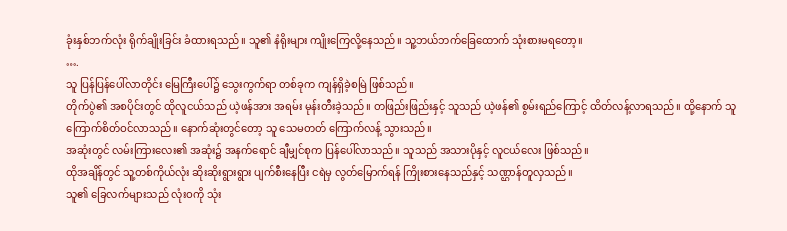ခုံးနှစ်ဘက်လုံး ရိုက်ချိုးခြင်း ခံထားရသည်။ သူ၏ နံရိုးများ ကျိုးကြေလို့နေသည်။ သူ့ဘယ်ဘက်ခြေထောက် သုံးစားမရတော့။
….
သူ ပြန်ပြန်ပေါ်လာတိုင်း မြေကြီးပေါ်၌ သွေးကွက်ရာ တစ်ခုက ကျန်ရှိခဲ့စမြဲ ဖြစ်သည်။
တိုက်ပွဲ၏ အစပိုင်းတွင် ထိုလူငယ်သည် ယဲ့ဖန်အား အရမ်း မုန်းတီးခဲ့သည်။ တဖြည်းဖြည်းနှင့် သူသည် ယဲ့ဖန်၏ စွမ်းရည်ကြောင့် ထိတ်လန့်လာရသည်။ ထို့နောက် သူ ကြောက်စိတ်ဝင်လာသည်။ နောက်ဆုံးတွင်တော့ သူ သေမတတ် ကြောက်လန့် သွားသည်။
အဆုံးတွင် လမ်းကြားလေး၏ အဆုံး၌ အနက်ရောင် ချီမျှင်စုက ပြန်ပေါ်လာသည်။ သူသည် အသားပိုနှင့် လူငယ်လေး ဖြစ်သည်။
ထိုအချိန်တွင် သူ့တစ်ကိုယ်လုံး ဆိုးဆိုးရွားရွား ပျက်စီးနေပြီး ငရဲမှ လွတ်မြောက်ရန် ကြိုးစားနေသည်နှင့် သဏ္ဌာန်တူလှသည်။
သူ၏ ခြေလက်များသည် လုံးဝကို သုံး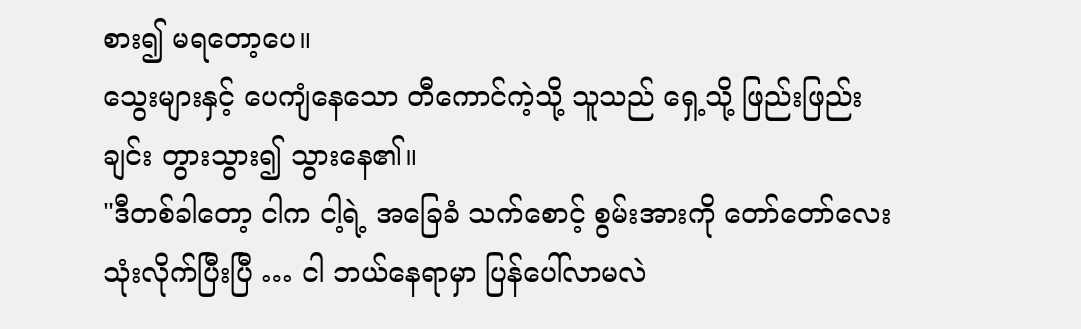စား၍ မရတော့ပေ။
သွေးများနှင့် ပေကျံနေသော တီကောင်ကဲ့သို့ သူသည် ရှေ့သို့ ဖြည်းဖြည်းချင်း တွားသွား၍ သွားနေ၏။
"ဒီတစ်ခါတော့ ငါက ငါ့ရဲ့ အခြေခံ သက်စောင့် စွမ်းအားကို တော်တော်လေး သုံးလိုက်ပြီးပြီ … ငါ ဘယ်နေရာမှာ ပြန်ပေါ်လာမလဲ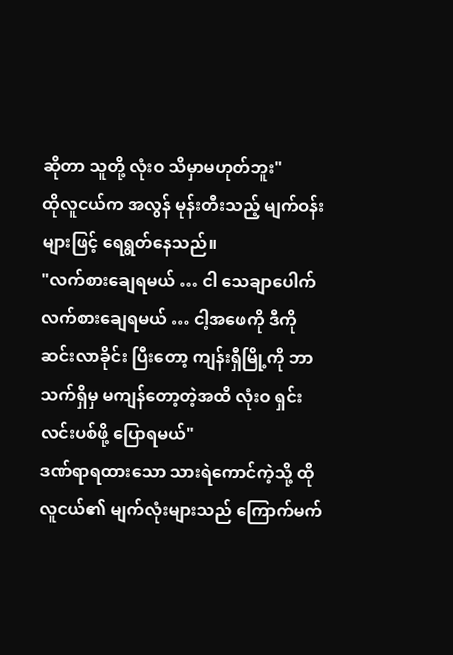ဆိုတာ သူတို့ လုံးဝ သိမှာမဟုတ်ဘူး"
ထိုလူငယ်က အလွန် မုန်းတီးသည့် မျက်ဝန်းများဖြင့် ရေရွတ်နေသည်။
"လက်စားချေရမယ် … ငါ သေချာပေါက် လက်စားချေရမယ် … ငါ့အဖေကို ဒီကို ဆင်းလာခိုင်း ပြီးတော့ ကျန်းရှီမြို့ကို ဘာသက်ရှိမှ မကျန်တော့တဲ့အထိ လုံးဝ ရှင်းလင်းပစ်ဖို့ ပြောရမယ်"
ဒဏ်ရာရထားသော သားရဲကောင်ကဲ့သို့ ထိုလူငယ်၏ မျက်လုံးများသည် ကြောက်မက်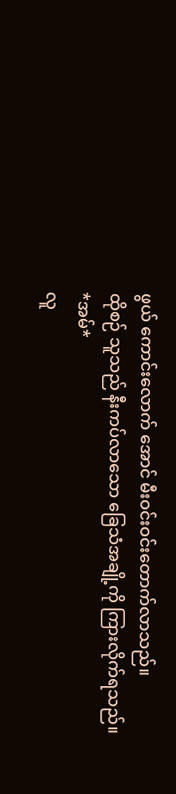ဖွယ် ကောင်းလောက် အောင် မီးဝင်းဝင်းတောက်လာသည်။
ထိုစဉ် သူသည် နီးကပ်လာသော ခြေသံအချို့ကို ကြားလိုက်ရသည်။
*အမ်*
လူ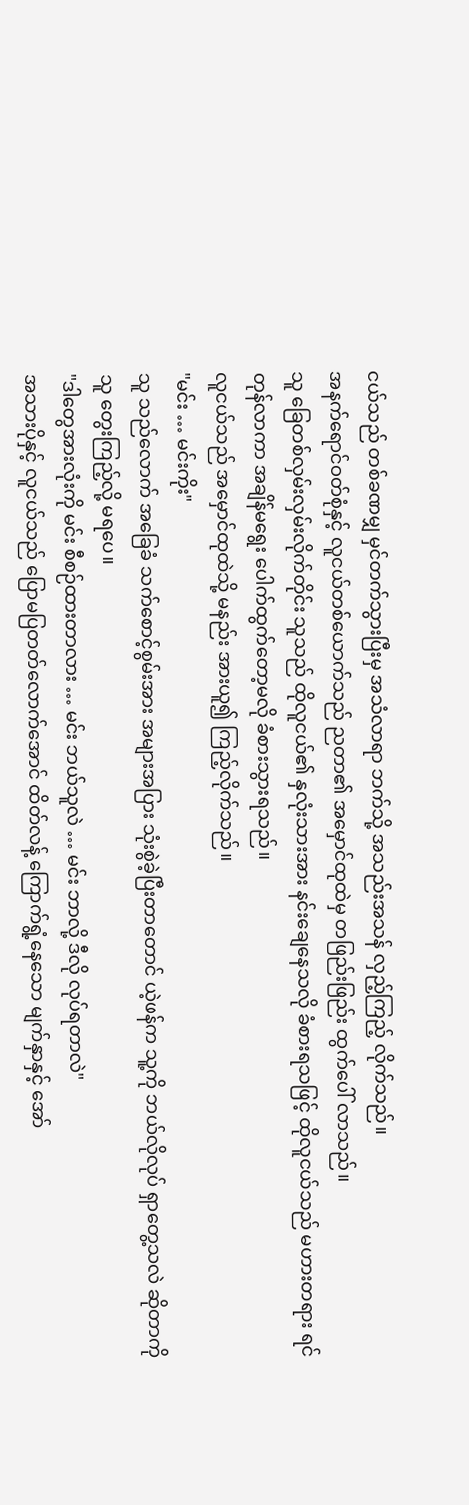ငယ်သည် တစ်ခဏမျှ မှင်တက်သွားပြီးမှ အသံလာရာ ဘက်သို့ အသည်းအသန် လှည့်ကြည့် လိုက်သည်။
အနက်ရောင်ဝတ်စုံနှင့် လူငယ်တစ်ယောက်သည် ညတာ၏ အမှောင်ထုထဲမှ တဖြည်းဖြည်း ထွက်ပေါ် လာသည်။
သူ ခြေတစ်လှမ်းလှမ်းလိုက်တိုင်း သူသည် ထိုလူငယ်၏ နှလုံးသားအား နင်းချေနေသလို ခံစားရသဖြင့် ထိုလူငယ်သည် မဟားတရား ရင်တုန်လာကာ အချိန်မရွေး ပေါက်ထွက်တော့မလို ခံစားသွားရသည်။
လူငယ်သည် အမှောင်ထုထဲသို့ မနည်း အားယူ၍ ကြည့်လိုက်သည်။
"မင်း … မင်းကိုး"
သူ သည်လောက် အခြေခံ သက်စောင့်စွမ်းအား အများအပြား သုံးစွဲခဲ့ပြီးတာတောင် ယဲ့ဖန်က သူ့ကို ဘယ်လိုလုပ် ရှာတွေ့သလဲ ဆိုတာကို သူ တွေးကြည့်လို့ မရပေ။
"ဒါတွေအားလုံးကို မင်း စီစဉ်ထားတာလား … မင်း ဘယ်သူလဲ … မင်း ဘာလို့ ဒီလို လုပ်ရတာလဲ"
အသားပိုနှင့် လူငယ်သည် ပြောမပြတတ်လောက်အောင် ထိတ်လန့် ကြောက်ရွံ့နေသော မျက်နှာနှင့် အော်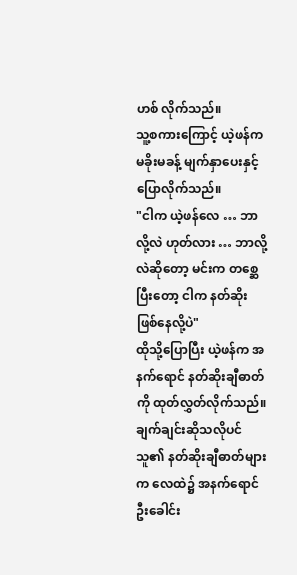ဟစ် လိုက်သည်။
သူ့စကားကြောင့် ယဲ့ဖန်က မခိုးမခန့် မျက်နှာပေးနှင့် ပြောလိုက်သည်။
"ငါက ယဲ့ဖန်လေ … ဘာလို့လဲ ဟုတ်လား … ဘာလို့လဲဆိုတော့ မင်းက တစ္ဆေ ပြီးတော့ ငါက နတ်ဆိုး ဖြစ်နေလို့ပဲ"
ထိုသို့ပြောပြီး ယဲ့ဖန်က အနက်ရောင် နတ်ဆိုးချီဓာတ်ကို ထုတ်လွှတ်လိုက်သည်။ ချက်ချင်းဆိုသလိုပင် သူ၏ နတ်ဆိုးချီဓာတ်များက လေထဲ၌ အနက်ရောင် ဦးခေါင်း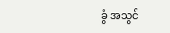ခွံ အသွင်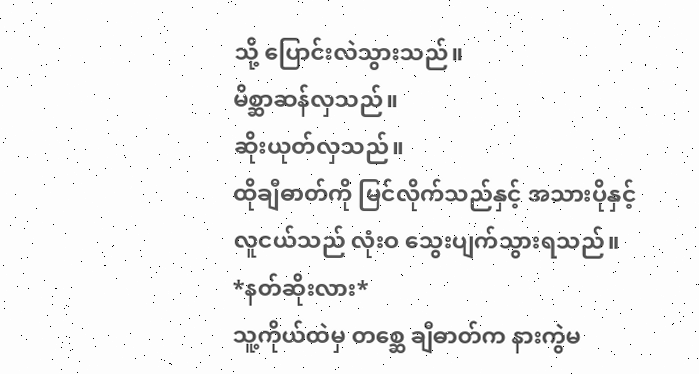သို့ ပြောင်းလဲသွားသည်။
မိစ္ဆာဆန်လှသည်။
ဆိုးယုတ်လှသည်။
ထိုချီဓာတ်ကို မြင်လိုက်သည်နှင့် အသားပိုနှင့် လူငယ်သည် လုံးဝ သွေးပျက်သွားရသည်။
*နတ်ဆိုးလား*
သူ့ကိုယ်ထဲမှ တစ္ဆေ ချီဓာတ်က နားကွဲမ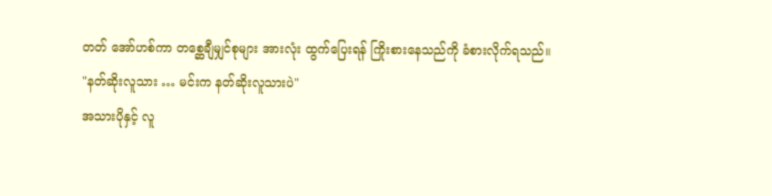တတ် အော်ဟစ်ကာ တစ္ဆေချီမျှင်စုများ အားလုံး ထွက်ပြေးရန် ကြိုးစားနေသည်ကို ခံစားလိုက်ရသည်။
"နတ်ဆိုးလူသား … မင်းက နတ်ဆိုးလူသားပဲ"
အသားပိုနှင့် လူ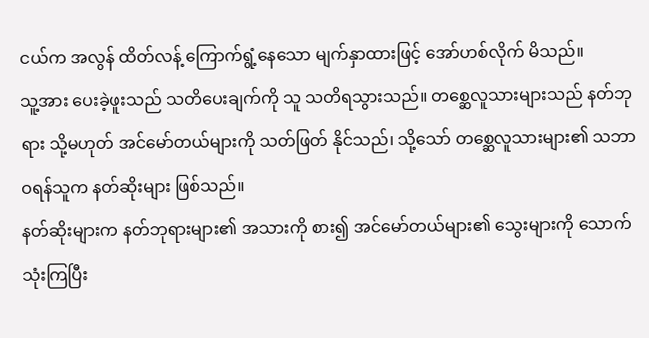ငယ်က အလွန် ထိတ်လန့် ကြောက်ရွံ့နေသော မျက်နှာထားဖြင့် အော်ဟစ်လိုက် မိသည်။
သူ့အား ပေးခဲ့ဖူးသည် သတိပေးချက်ကို သူ သတိရသွားသည်။ တစ္ဆေလူသားများသည် နတ်ဘုရား သို့မဟုတ် အင်မော်တယ်များကို သတ်ဖြတ် နိုင်သည်၊ သို့သော် တစ္ဆေလူသားများ၏ သဘာဝရန်သူက နတ်ဆိုးများ ဖြစ်သည်။
နတ်ဆိုးများက နတ်ဘုရားများ၏ အသားကို စား၍ အင်မော်တယ်များ၏ သွေးများကို သောက်သုံးကြပြီး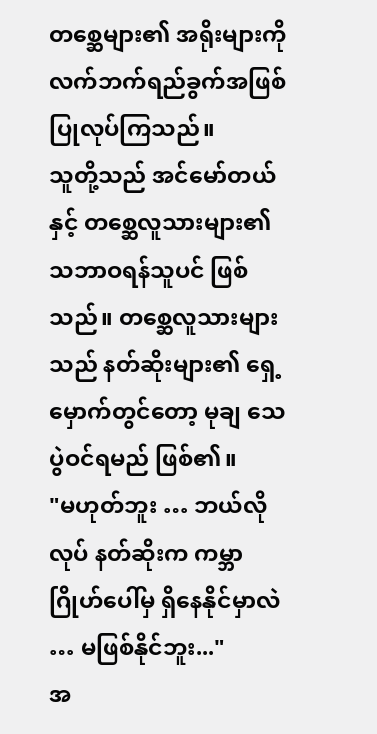တစ္ဆေများ၏ အရိုးများကို လက်ဘက်ရည်ခွက်အဖြစ် ပြုလုပ်ကြသည်။
သူတို့သည် အင်မော်တယ်နှင့် တစ္ဆေလူသားများ၏ သဘာဝရန်သူပင် ဖြစ်သည်။ တစ္ဆေလူသားများသည် နတ်ဆိုးများ၏ ရှေ့မှောက်တွင်တော့ မုချ သေပွဲဝင်ရမည် ဖြစ်၏။
"မဟုတ်ဘူး … ဘယ်လိုလုပ် နတ်ဆိုးက ကမ္ဘာဂြိုဟ်ပေါ်မှ ရှိနေနိုင်မှာလဲ … မဖြစ်နိုင်ဘူး..."
အ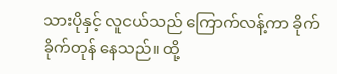သားပိုနှင့် လူငယ်သည် ကြောက်လန့်ကာ ခိုက်ခိုက်တုန် နေသည်။ ထို့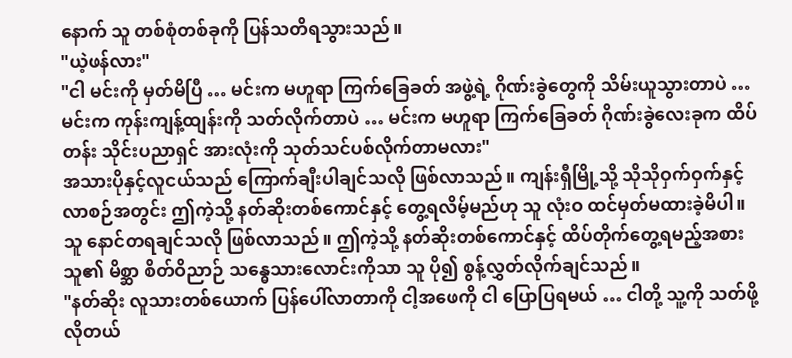နောက် သူ တစ်စုံတစ်ခုကို ပြန်သတိရသွားသည်။
"ယဲ့ဖန်လား"
"ငါ မင်းကို မှတ်မိပြီ … မင်းက မဟူရာ ကြက်ခြေခတ် အဖွဲ့ရဲ့ ဂိုဏ်းခွဲတွေကို သိမ်းယူသွားတာပဲ … မင်းက ကုန်းကျန့်ထျန်းကို သတ်လိုက်တာပဲ … မင်းက မဟူရာ ကြက်ခြေခတ် ဂိုဏ်းခွဲလေးခုက ထိပ်တန်း သိုင်းပညာရှင် အားလုံးကို သုတ်သင်ပစ်လိုက်တာမလား"
အသားပိုနှင့်လူငယ်သည် ကြောက်ချီးပါချင်သလို ဖြစ်လာသည်။ ကျန်းရှီမြို့သို့ သိုသိုဝှက်ဝှက်နှင့် လာစဉ်အတွင်း ဤကဲ့သို့ နတ်ဆိုးတစ်ကောင်နှင့် တွေ့ရလိမ့်မည်ဟု သူ လုံးဝ ထင်မှတ်မထားခဲ့မိပါ။
သူ နောင်တရချင်သလို ဖြစ်လာသည်။ ဤကဲ့သို့ နတ်ဆိုးတစ်ကောင်နှင့် ထိပ်တိုက်တွေ့ရမည့်အစား သူ၏ မိစ္ဆာ စိတ်ဝိညာဉ် သန္ဓေသားလောင်းကိုသာ သူ ပို၍ စွန့်လွှတ်လိုက်ချင်သည်။
"နတ်ဆိုး လူသားတစ်ယောက် ပြန်ပေါ်လာတာကို ငါ့အဖေကို ငါ ပြောပြရမယ် … ငါတို့ သူ့ကို သတ်ဖို့လိုတယ်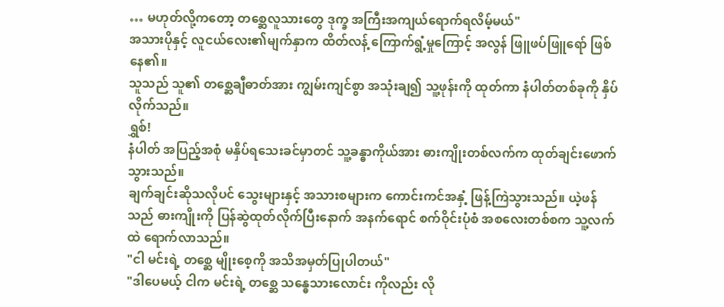… မဟုတ်လို့ကတော့ တစ္ဆေလူသားတွေ ဒုက္ခ အကြီးအကျယ်ရောက်ရလိမ့်မယ်"
အသားပိုနှင့် လူငယ်လေး၏မျက်နှာက ထိတ်လန့် ကြောက်ရွံ့မှုကြောင့် အလွန် ဖြူဖပ်ဖြူရော် ဖြစ်နေ၏။
သူသည် သူ၏ တစ္ဆေချီဓာတ်အား ကျွမ်းကျင်စွာ အသုံးချ၍ သူ့ဖုန်းကို ထုတ်ကာ နံပါတ်တစ်ခုကို နှိပ်လိုက်သည်။
ရွှစ်!
နံပါတ် အပြည့်အစုံ မနှိပ်ရသေးခင်မှာတင် သူ့ခန္ဓာကိုယ်အား ဓားကျိုးတစ်လက်က ထုတ်ချင်းဖောက် သွားသည်။
ချက်ချင်းဆိုသလိုပင် သွေးများနှင့် အသားစများက ကောင်းကင်အနှံ့ ဖြန့်ကြဲသွားသည်။ ယဲ့ဖန်သည် ဓားကျိုးကို ပြန်ဆွဲထုတ်လိုက်ပြီးနောက် အနက်ရောင် စက်ဝိုင်းပုံစံ အစလေးတစ်စက သူ့လက်ထဲ ရောက်လာသည်။
"ငါ မင်းရဲ့ တစ္ဆေ မျိုးစေ့ကို အသိအမှတ်ပြုပါတယ်"
"ဒါပေမယ့် ငါက မင်းရဲ့ တစ္ဆေ သန္ဓေသားလောင်း ကိုလည်း လို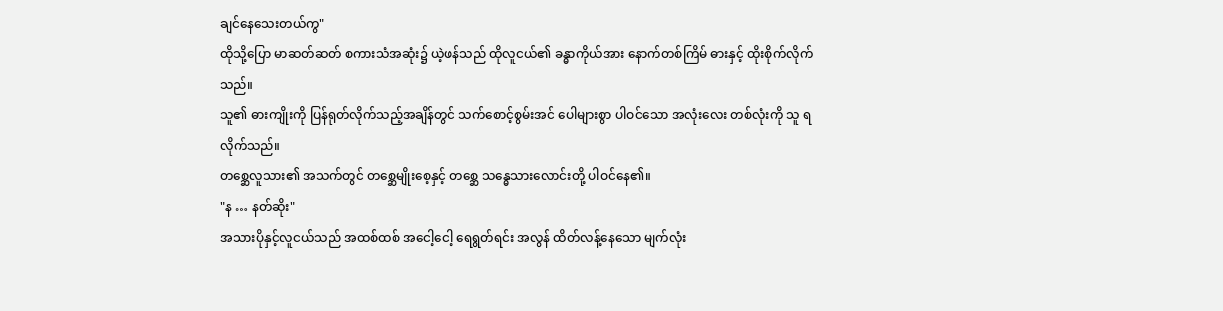ချင်နေသေးတယ်ကွ"
ထိုသို့ပြော မာဆတ်ဆတ် စကားသံအဆုံး၌ ယဲ့ဖန်သည် ထိုလူငယ်၏ ခန္ဓာကိုယ်အား နောက်တစ်ကြိမ် ဓားနှင့် ထိုးစိုက်လိုက်သည်။
သူ၏ ဓားကျိုးကို ပြန်ရုတ်လိုက်သည့်အချိန်တွင် သက်စောင့်စွမ်းအင် ပေါများစွာ ပါဝင်သော အလုံးလေး တစ်လုံးကို သူ ရလိုက်သည်။
တစ္ဆေလူသား၏ အသက်တွင် တစ္ဆေမျိုးစေ့နှင့် တစ္ဆေ သန္ဓေသားလောင်းတို့ ပါဝင်နေ၏။
"န … နတ်ဆိုး"
အသားပိုနှင့်လူငယ်သည် အထစ်ထစ် အငေါ့ငေါ့ ရေရွတ်ရင်း အလွန် ထိတ်လန့်နေသော မျက်လုံး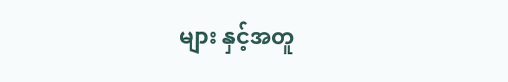များ နှင့်အတူ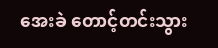အေးခဲ တောင့်တင်းသွား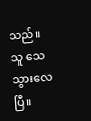သည်။
သူ သေသွားလေပြီ။